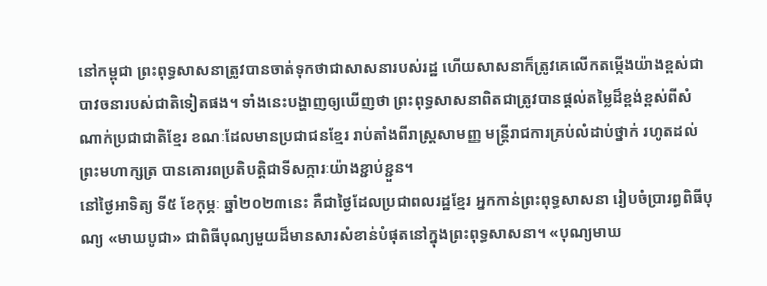នៅកម្ពុជា ព្រះពុទ្ធសាសនាត្រូវបានចាត់ទុកថាជាសាសនារបស់រដ្ឋ ហើយសាសនាក៏ត្រូវគេលើកតម្កើងយ៉ាងខ្ពស់ជាបាវចនារបស់ជាតិទៀតផង។ ទាំងនេះបង្ហាញឲ្យឃើញថា ព្រះពុទ្ធសាសនាពិតជាត្រូវបានផ្តល់តម្លៃដ៏ខ្ពង់ខ្ពស់ពីសំណាក់ប្រជាជាតិខ្មែរ ខណៈដែលមានប្រជាជនខ្មែរ រាប់តាំងពីរាស្ត្រសាមញ្ញ មន្ត្រីរាជការគ្រប់លំដាប់ថ្នាក់ រហូតដល់ព្រះមហាក្សត្រ បានគោរពប្រតិបត្តិជាទីសក្ការៈយ៉ាងខ្ជាប់ខ្ជួន។
នៅថ្ងៃអាទិត្យ ទី៥ ខែកុម្ភៈ ឆ្នាំ២០២៣នេះ គឺជាថ្ងៃដែលប្រជាពលរដ្ឋខ្មែរ អ្នកកាន់ព្រះពុទ្ធសាសនា រៀបចំប្រារព្ធពិធីបុណ្យ «មាឃបូជា» ជាពិធីបុណ្យមួយដ៏មានសារសំខាន់បំផុតនៅក្នុងព្រះពុទ្ធសាសនា។ «បុណ្យមាឃ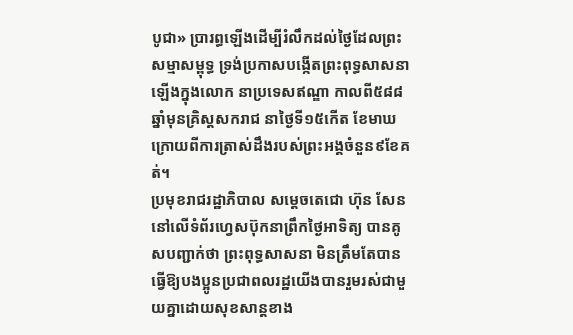បូជា» ប្រារព្ធឡើងដើម្បីរំលឹកដល់ថៃ្ងដែលព្រះសម្មាសម្ពុទ្ធ ទ្រង់ប្រកាសបង្កើតព្រះពុទ្ធសាសនាឡើងក្នុងលោក នាប្រទេសឥណ្ឌា កាលពី៥៨៨ឆ្នាំមុនគ្រិស្តសករាជ នាថៃ្ងទី១៥កើត ខែមាឃ ក្រោយពីការត្រាស់ដឹងរបស់ព្រះអង្គចំនួន៩ខែគត់។
ប្រមុខរាជរដ្ឋាភិបាល សម្តេចតេជោ ហ៊ុន សែន នៅលើទំព័រហ្វេសប៊ុកនាព្រឹកថ្ងៃអាទិត្យ បានគូសបញ្ជាក់ថា ព្រះពុទ្ធសាសនា មិនត្រឹមតែបានធ្វើឱ្យបងប្អូនប្រជាពលរដ្ឋយើងបានរួមរស់ជាមួយគ្នាដោយសុខសាន្តខាង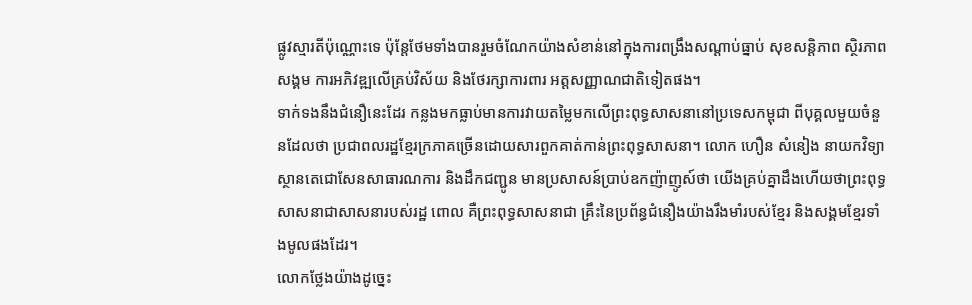ផ្លូវស្មារតីប៉ុណ្ណោះទេ ប៉ុន្តែថែមទាំងបានរួមចំណែកយ៉ាងសំខាន់នៅក្នុងការពង្រឹងសណ្ដាប់ធ្នាប់ សុខសន្តិភាព ស្ថិរភាពសង្គម ការអភិវឌ្ឍលើគ្រប់វិស័យ និងថែរក្សាការពារ អត្តសញ្ញាណជាតិទៀតផង។
ទាក់ទងនឹងជំនឿនេះដែរ កន្លងមកធ្លាប់មានការវាយតម្លៃមកលើព្រះពុទ្ធសាសនានៅប្រទេសកម្ពុជា ពីបុគ្គលមួយចំនួនដែលថា ប្រជាពលរដ្ឋខ្មែរក្រភាគច្រើនដោយសារពួកគាត់កាន់ព្រះពុទ្ធសាសនា។ លោក ហឿន សំនៀង នាយកវិទ្យាស្ថានតេជោសែនសាធារណការ និងដឹកជញ្ជូន មានប្រសាសន៍ប្រាប់ឧកញ៉ាញូស៍ថា យើងគ្រប់គ្នាដឹងហើយថាព្រះពុទ្ធសាសនាជាសាសនារបស់រដ្ឋ ពោល គឺព្រះពុទ្ធសាសនាជា គ្រឹះនៃប្រព័ន្ធជំនឿងយ៉ាងរឹងមាំរបស់ខ្មែរ និងសង្គមខ្មែរទាំងមូលផងដែរ។
លោកថ្លែងយ៉ាងដូច្នេះ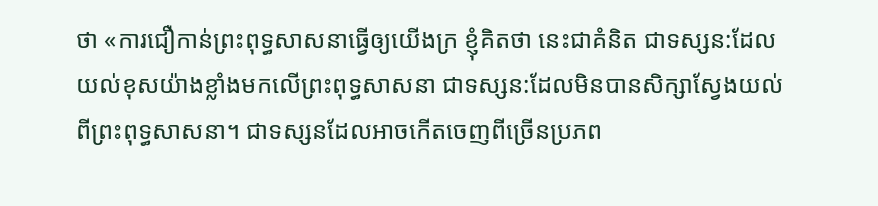ថា «ការជឿកាន់ព្រះពុទ្ធសាសនាធ្វើឲ្យយើងក្រ ខ្ញុំគិតថា នេះជាគំនិត ជាទស្សន:ដែលយល់ខុសយ៉ាងខ្លាំងមកលើព្រះពុទ្ធសាសនា ជាទស្សន:ដែលមិនបានសិក្សាស្វែងយល់ពីព្រះពុទ្ធសាសនា។ ជាទស្សនដែលអាចកើតចេញពីច្រើនប្រភព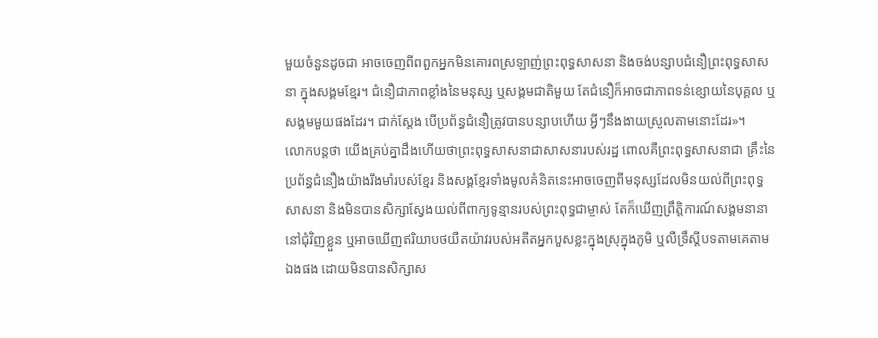មួយចំនួនដូចជា អាចចេញពីពពួកអ្នកមិនគោរពស្រឡាញ់ព្រះពុទ្ធសាសនា និងចង់បន្សាបជំនឿព្រះពុទ្ធសាសនា ក្នុងសង្គមខ្មែរ។ ជំនឿជាភាពខ្លាំងនៃមនុស្ស ឬសង្គមជាតិមួយ តែជំនឿក៏អាចជាភាពទន់ខ្សោយនៃបុគ្គល ឬសង្គមមួយផងដែរ។ ជាក់ស្តែង បើប្រព័ន្ធជំនឿត្រូវបានបន្សាបហើយ អ្វីៗនឹងងាយស្រួលតាមនោះដែរ»។
លោកបន្តថា យើងគ្រប់គ្នាដឹងហើយថាព្រះពុទ្ធសាសនាជាសាសនារបស់រដ្ឋ ពោលគឺព្រះពុទ្ធសាសនាជា គ្រឹះនៃប្រព័ន្ធជំនឿងយ៉ាងរឹងមាំរបស់ខ្មែរ និងសង្គខ្មែរទាំងមូលគំនិតនេះអាចចេញពីមនុស្សដែលមិនយល់ពីព្រះពុទ្ធសាសនា និងមិនបានសិក្សាស្វែងយល់ពីពាក្យទូន្មានរបស់ព្រះពុទ្ធជាម្ចាស់ តែក៏ឃើញព្រឹត្តិការណ៍សង្គមនានានៅជុំវិញខ្លួន ឬអាចឃើញឥរិយាបថយឺតយ៉ាវរបស់អតីតអ្នកបួសខ្លះក្នុងស្រុក្នុងភូមិ ឬលឺទ្រឹស្តីបទតាមគេតាមឯងផង ដោយមិនបានសិក្សាស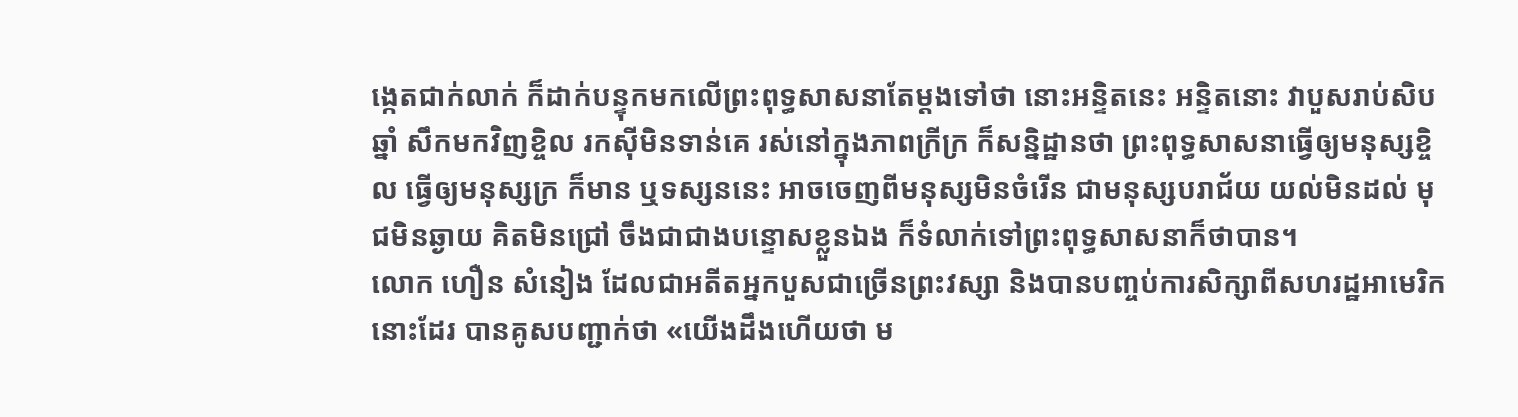ង្កេតជាក់លាក់ ក៏ដាក់បន្ទុកមកលើព្រះពុទ្ធសាសនាតែម្តងទៅថា នោះអន្ទិតនេះ អន្ទិតនោះ វាបួសរាប់សិបឆ្នាំ សឹកមកវិញខ្ចិល រកស៊ីមិនទាន់គេ រស់នៅក្នុងភាពក្រីក្រ ក៏សន្និដ្ឋានថា ព្រះពុទ្ធសាសនាធ្វើឲ្យមនុស្សខ្ចិល ធ្វើឲ្យមនុស្សក្រ ក៏មាន ឬទស្សននេះ អាចចេញពីមនុស្សមិនចំរើន ជាមនុស្សបរាជ័យ យល់មិនដល់ មុជមិនឆ្ងាយ គិតមិនជ្រៅ ចឹងជាជាងបន្ទោសខ្លួនឯង ក៏ទំលាក់ទៅព្រះពុទ្ធសាសនាក៏ថាបាន។
លោក ហឿន សំនៀង ដែលជាអតីតអ្នកបួសជាច្រើនព្រះវស្សា និងបានបញ្ចប់ការសិក្សាពីសហរដ្ឋអាមេរិកនោះដែរ បានគូសបញ្ជាក់ថា «យើងដឹងហើយថា ម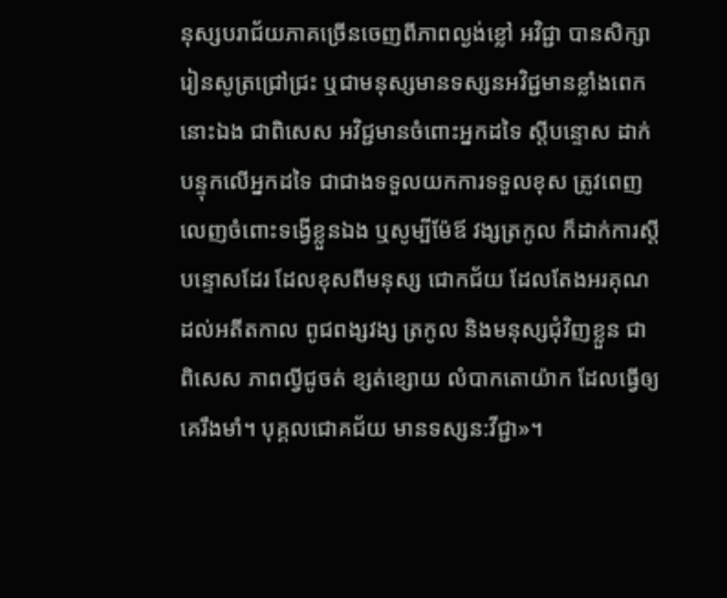នុស្សបរាជ័យភាគច្រើនចេញពីភាពល្ងង់ខ្លៅ អវិជ្ជា បានសិក្សារៀនសូត្រជ្រៅជ្រះ ឬជាមនុស្សមានទស្សនអវិជ្ជមានខ្លាំងពេកនោះឯង ជាពិសេស អវិជ្ជមានចំពោះអ្នកដទៃ ស្តីបន្ទោស ដាក់បន្ទុកលើអ្នកដទៃ ជាជាងទទួលយកការទទួលខុស ត្រូវពេញលេញចំពោះទង្វើខ្លួនឯង ឬសូម្បីម៉ែឪ វង្សត្រកូល ក៏ដាក់ការស្តីបន្ទោសដែរ ដែលខុសពីមនុស្ស ជោកជ័យ ដែលតែងអរគុណដល់អតីតកាល ពូជពង្សវង្ស ត្រកូល និងមនុស្សជុំវិញខ្លួន ជាពិសេស ភាពល្វីជូចត់ ខ្សត់ខ្សោយ លំបាកតោយ៉ាក ដែលធ្វើឲ្យគេរឹងមាំ។ បុគ្គលជោគជ័យ មានទស្សន:វីជ្ជា»។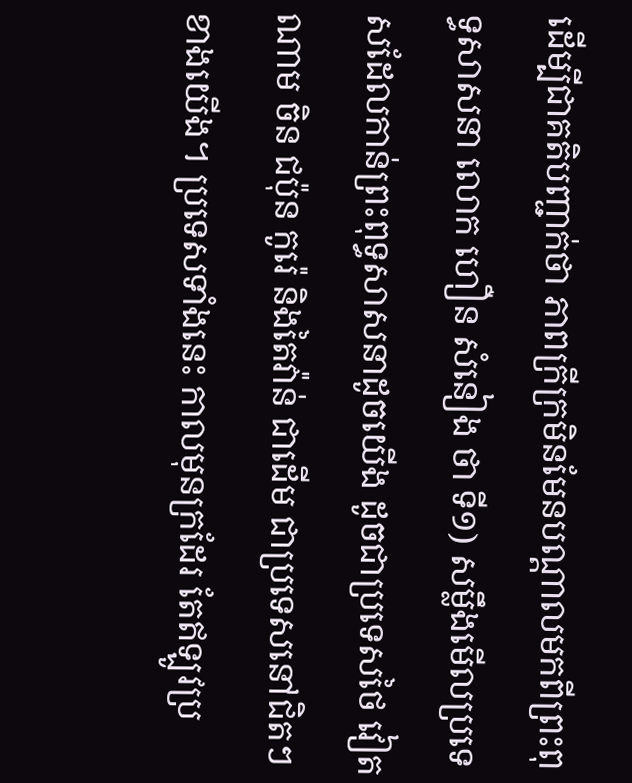ដើម្បីជាគតិបញ្ជាក់ថា ភាពក្រីក្រមិនមែនបណ្តាលមកពីព្រះពុទ្ធសាសនា លោក ហឿន សំនៀង ថា ទី១) សម្លឹងមើលប្រទេសដែលកាន់ព្រះពុទ្ធសាសនាដូចយើង ដូចជាប្រទេសថៃ វៀតណាម ចិន ជប៉ុន កូរ៉េ និងតៃវ៉ាន់ ជាដើម ជាប្រទេសនៅជិតៗខាងយើង។ ប្រទេសទាំងនេះ កាលមុនក្រដែរ តែឥឡូវប្រ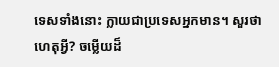ទេសទាំងនោះ ក្លាយជាប្រទេសអ្នកមាន។ សួរថា ហេតុអ្វី? ចម្លើយដ៏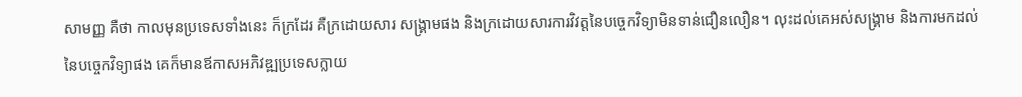សាមញ្ញ គឺថា កាលមុនប្រទេសទាំងនេះ ក៏ក្រដែរ គឺក្រដោយសារ សង្គ្រាមផង និងក្រដោយសារការវិវត្តនៃបច្ចេកវិទ្យាមិនទាន់ជឿនលឿន។ លុះដល់គេអស់សង្គ្រាម និងការមកដល់នៃបច្ចេកវិទ្យាផង គេក៏មានឪកាសអភិវឌ្ឍប្រទេសក្លាយ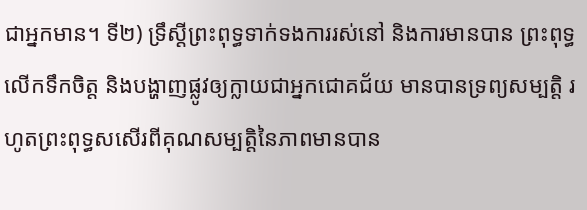ជាអ្នកមាន។ ទី២) ទ្រឹស្តីព្រះពុទ្ធទាក់ទងការរស់នៅ និងការមានបាន ព្រះពុទ្ធលើកទឹកចិត្ត និងបង្ហាញផ្លូវឲ្យក្លាយជាអ្នកជោគជ័យ មានបានទ្រព្យសម្បត្តិ រហូតព្រះពុទ្ធសសើរពីគុណសម្បត្តិនៃភាពមានបាន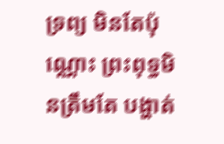ទ្រព្យ មិនតែប៉ុណ្ណោះ ព្រះពុទ្ធមិនត្រឹមតែ បង្ហាត់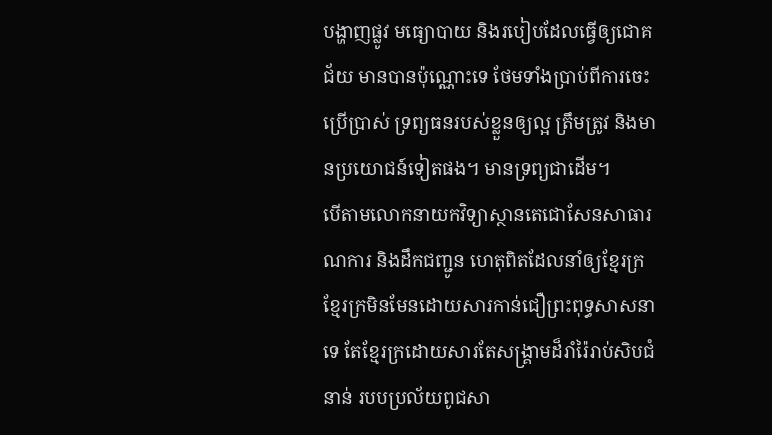បង្ហាញផ្លូវ មធ្យោបាយ និងរបៀបដែលធ្វើឲ្យជោគជ័យ មានបានប៉ុណ្ណោះទេ ថែមទាំងប្រាប់ពីការចេះប្រើប្រាស់ ទ្រព្យធនរបស់ខ្លួនឲ្យល្អ ត្រឹមត្រូវ និងមានប្រយោជន៍ទៀតផង។ មានទ្រព្យជាដើម។
បើតាមលោកនាយកវិទ្យាស្ថានតេជោសែនសាធារណការ និងដឹកជញ្ជូន ហេតុពិតដែលនាំឲ្យខ្មែរក្រ ខ្មែរក្រមិនមែនដោយសារកាន់ជឿព្រះពុទ្ធសាសនាទេ តែខ្មែរក្រដោយសារតែសង្គ្រាមដ៏រាំរ៉ៃរាប់សិបជំនាន់ របបប្រល័យពូជសា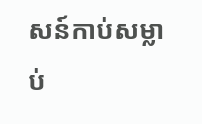សន៍កាប់សម្លាប់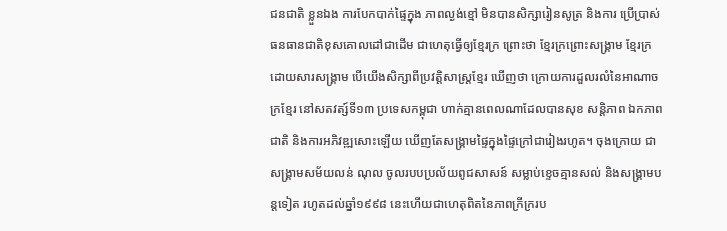ជនជាតិ ខ្លួនឯង ការបែកបាក់ផ្ទៃក្នុង ភាពល្ងង់ខ្មៅ មិនបានសិក្សារៀនសូត្រ និងការ ប្រើប្រាស់ធនធានជាតិខុសគោលដៅជាដើម ជាហេតុធ្វើឲ្យខ្មែរក្រ ព្រោះថា ខ្មែរក្រព្រោះសង្គ្រាម ខ្មែរក្រដោយសារសង្គ្រាម បើយើងសិក្សាពីប្រវត្តិសាស្ត្រខ្មែរ ឃើញថា ក្រោយការដួលរលំនៃអាណាចក្រខ្មែរ នៅសតវត្ស៍ទី១៣ ប្រទេសកម្ពុជា ហាក់គ្មានពេលណាដែលបានសុខ សន្តិភាព ឯកភាពជាតិ និងការអភិវឌ្ឍសោះឡើយ ឃើញតែសង្គ្រាមផ្ទៃក្នុងផ្ទៃក្រៅជារៀងរហូត។ ចុងក្រោយ ជាសង្គ្រាមសម័យលន់ ណុល ចូលរបបប្រល័យពូជសាសន៍ សម្លាប់ខ្ទេចគ្មានសល់ និងសង្គ្រាមបន្តទៀត រហូតដល់ឆ្នាំ១៩៩៨ នេះហើយជាហេតុពិតនៃភាពក្រីក្ររប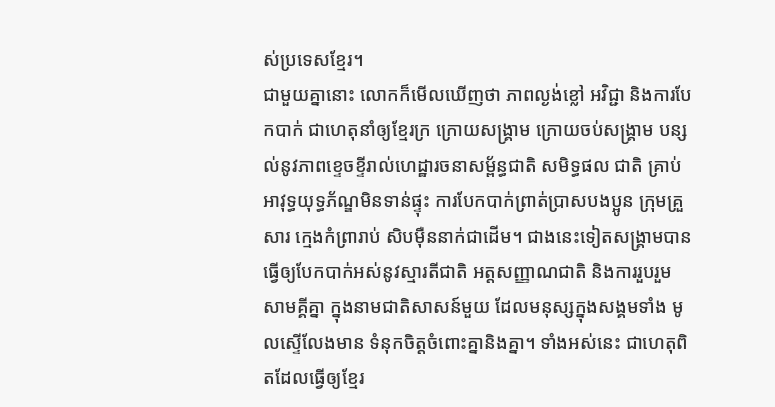ស់ប្រទេសខ្មែរ។
ជាមួយគ្នានោះ លោកក៏មើលឃើញថា ភាពល្ងង់ខ្លៅ អវិជ្ជា និងការបែកបាក់ ជាហេតុនាំឲ្យខ្មែរក្រ ក្រោយសង្គ្រាម ក្រោយចប់សង្គ្រាម បន្សល់នូវភាពខ្ទេចខ្ទីរាល់ហេដ្ឋារចនាសម្ព័ន្ធជាតិ សមិទ្ធផល ជាតិ គ្រាប់អាវុទ្ធយុទ្ធភ័ណ្ឌមិនទាន់ផ្ទុះ ការបែកបាក់ព្រាត់ប្រាសបងប្អូន ក្រុមគ្រួសារ ក្មេងកំព្រារាប់ សិបម៉ឺននាក់ជាដើម។ ជាងនេះទៀតសង្គ្រាមបានធ្វើឲ្យបែកបាក់អស់នូវស្មារតីជាតិ អត្តសញ្ញាណជាតិ និងការរួបរួមសាមគ្គីគ្នា ក្នុងនាមជាតិសាសន៍មួយ ដែលមនុស្សក្នុងសង្គមទាំង មូលស្ទើលែងមាន ទំនុកចិត្តចំពោះគ្នានិងគ្នា។ ទាំងអស់នេះ ជាហេតុពិតដែលធ្វើឲ្យខ្មែរ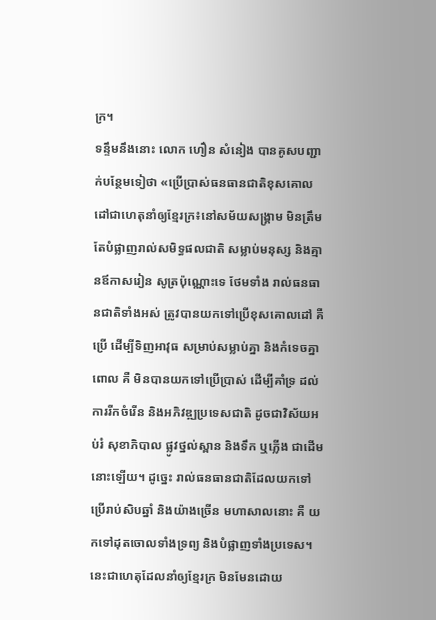ក្រ។
ទន្ទឹមនឹងនោះ លោក ហឿន សំនៀង បានគូសបញ្ជាក់បន្ថែមទៀថា «ប្រើប្រាស់ធនធានជាតិខុសគោលដៅជាហេតុនាំឲ្យខ្មែរក្រ៖នៅសម័យសង្គ្រាម មិនត្រឹមតែបំផ្លាញរាល់សមិទ្ធផលជាតិ សម្លាប់មនុស្ស និងគ្មានឪកាសរៀន សូត្រប៉ុណ្ណោះទេ ថែមទាំង រាល់ធនធានជាតិទាំងអស់ ត្រូវបានយកទៅប្រើខុសគោលដៅ គឺប្រើ ដើម្បីទិញអាវុធ សម្រាប់សម្លាប់គ្នា និងកំទេចគ្នា ពោល គឺ មិនបានយកទៅប្រើប្រាស់ ដើម្បីគាំទ្រ ដល់ការរីកចំរើន និងអភិវឌ្ឍប្រទេសជាតិ ដូចជាវិស័យអប់រំ សុខាភិបាល ផ្លូវថ្នល់ស្ពាន និងទឹក ឬភ្លើង ជាដើមនោះឡើយ។ ដូច្នេះ រាល់ធនធានជាតិដែលយកទៅប្រើរាប់សិបឆ្នាំ និងយ៉ាងច្រើន មហាសាលនោះ គឺ យកទៅដុតចោលទាំងទ្រព្យ និងបំផ្លាញទាំងប្រទេស។ នេះជាហេតុដែលនាំឲ្យខ្មែរក្រ មិនមែនដោយ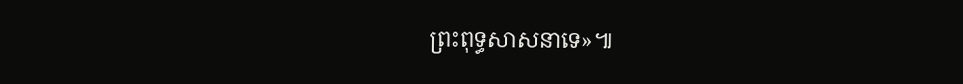ព្រះពុទ្ធសាសនាទេ»៕